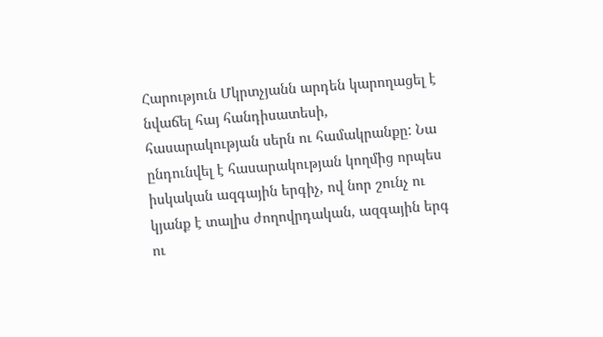Հարություն Մկրտչյանն արդեն կարողացել է նվաճել հայ հանդիսատեսի, հասարակության սերն ու համակրանքը: Նա ընդունվել է հասարակության կողմից որպես իսկական ազգային երգիչ, ով նոր շունչ ու կյանք է տալիս ժողովրդական, ազգային երգ ու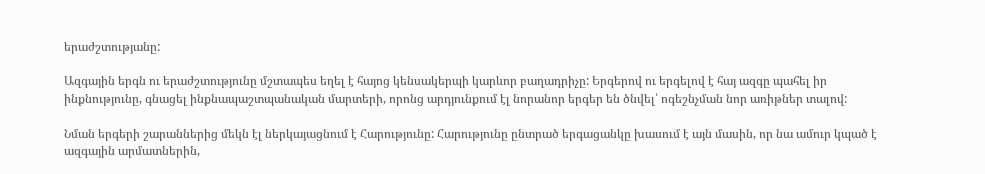երաժշտությանը:

Ազգային երգն ու երաժշտությունը մշտապես եղել է հայոց կենսակերպի կարևոր բաղադրիչը: Երգերով ու երգելով է հայ ազգը պահել իր ինքնությունը, գնացել ինքնապաշտպանական մարտերի, որոնց արդյունքում էլ նորանոր երգեր են ծնվել՝ ոգեշնչման նոր առիթներ տալով:

Նման երգերի շարաններից մեկն էլ ներկայացնում է Հարությունը: Հարությունը ընտրած երգացանկը խասում է այն մասին, որ նա ամուր կպած է ազգային արմատներին,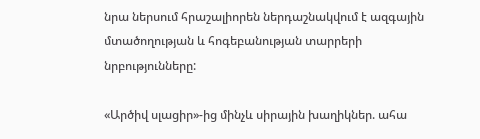նրա ներսում հրաշալիորեն ներդաշնակվում է ազգային մտածողության և հոգեբանության տարրերի նրբությունները:

«Արծիվ սլացիր»-ից մինչև սիրային խաղիկներ. ահա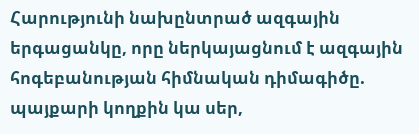Հարությունի նախընտրած ազգային երգացանկը, որը ներկայացնում է ազգային հոգեբանության հիմնական դիմագիծը. պայքարի կողքին կա սեր,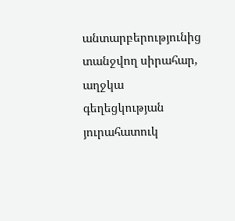անտարբերությունից տանջվող սիրահար, աղջկա գեղեցկության յուրահատուկ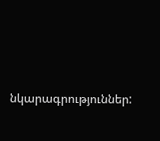նկարագրություններ: